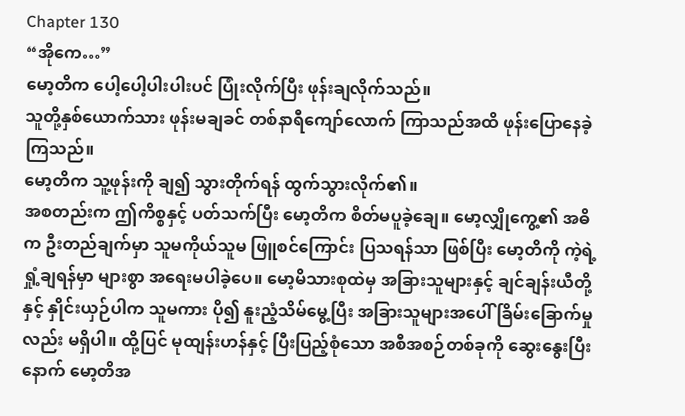Chapter 130
“အိုကေ…”
မော့တိက ပေါ့ပေါ့ပါးပါးပင် ပြုံးလိုက်ပြီး ဖုန်းချလိုက်သည်။
သူတို့နှစ်ယောက်သား ဖုန်းမချခင် တစ်နာရီကျော်လောက် ကြာသည်အထိ ဖုန်းပြောနေခဲ့ကြသည်။
မော့တိက သူ့ဖုန်းကို ချ၍ သွားတိုက်ရန် ထွက်သွားလိုက်၏။
အစတည်းက ဤကိစ္စနှင့် ပတ်သက်ပြီး မော့တိက စိတ်မပူခဲ့ချေ။ မော့လျှိုကွေ့၏ အဓိက ဦးတည်ချက်မှာ သူမကိုယ်သူမ ဖြူစင်ကြောင်း ပြသရန်သာ ဖြစ်ပြီး မော့တိကို ကဲ့ရဲ့ရှုံ့ချရန်မှာ များစွာ အရေးမပါခဲ့ပေ။ မော့မိသားစုထဲမှ အခြားသူများနှင့် ချင်ချန်းယီတို့နှင့် နှိုင်းယှဉ်ပါက သူမကား ပို၍ နူးညံ့သိမ်မွေ့ပြီး အခြားသူများအပေါ် ခြိမ်းခြောက်မှုလည်း မရှိပါ။ ထို့ပြင် မုထျန်းဟန်နှင့် ပြီးပြည့်စုံသော အစီအစဉ်တစ်ခုကို ဆွေးနွေးပြီးနောက် မော့တိအ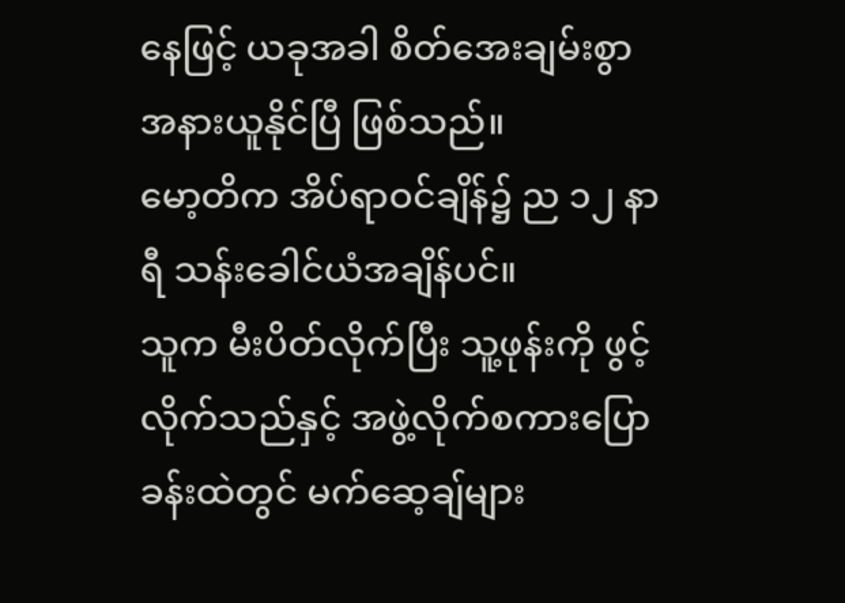နေဖြင့် ယခုအခါ စိတ်အေးချမ်းစွာ အနားယူနိုင်ပြီ ဖြစ်သည်။
မော့တိက အိပ်ရာဝင်ချိန်၌ ည ၁၂ နာရီ သန်းခေါင်ယံအချိန်ပင်။
သူက မီးပိတ်လိုက်ပြီး သူ့ဖုန်းကို ဖွင့်လိုက်သည်နှင့် အဖွဲ့လိုက်စကားပြောခန်းထဲတွင် မက်ဆေ့ချ်များ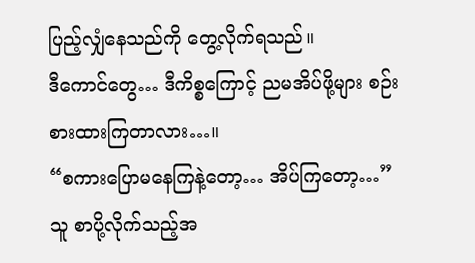ပြည့်လျှံနေသည်ကို တွေ့လိုက်ရသည်။
ဒီကောင်တွေ… ဒီကိစ္စကြောင့် ညမအိပ်ဖို့များ စဉ်းစားထားကြတာလား…။
“စကားပြောမနေကြနဲ့တော့… အိပ်ကြတော့…”
သူ စာပို့လိုက်သည့်အ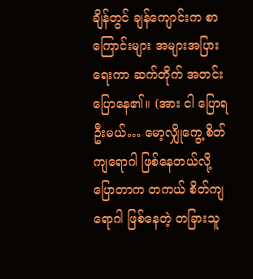ချိန်တွင် ချန်ကျောင်းက စာကြောင်းများ အများအပြားရေးကာ ဆက်တိုက် အတင်းပြောနေ၏။ (အား ငါ ပြောရဦးမယ်… မော့လျှိုကွေ့ စိတ်ကျရောဂါ ဖြစ်နေတယ်လို့ ပြောတာက တကယ် စိတ်ကျရောဂါ ဖြစ်နေတဲ့ တခြားသူ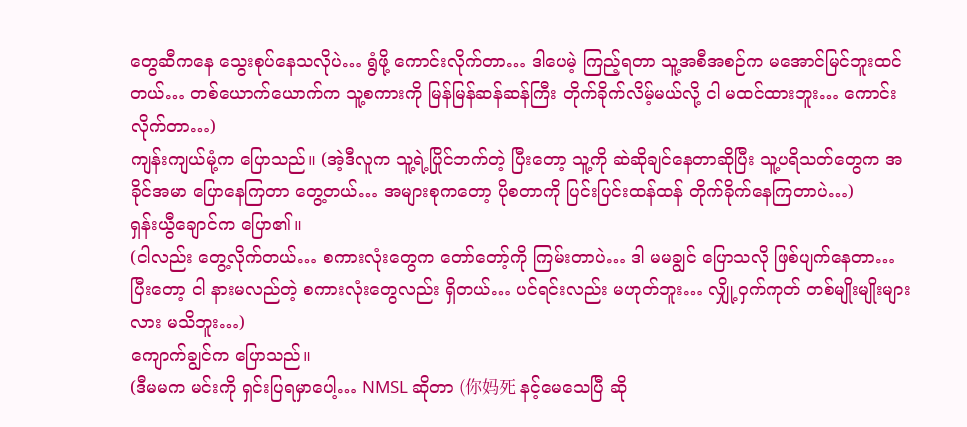တွေဆီကနေ သွေးစုပ်နေသလိုပဲ… ရွံဖို့ ကောင်းလိုက်တာ… ဒါပေမဲ့ ကြည့်ရတာ သူ့အစီအစဉ်က မအောင်မြင်ဘူးထင်တယ်… တစ်ယောက်ယောက်က သူ့စကားကို မြန်မြန်ဆန်ဆန်ကြီး တိုက်ခိုက်လိမ့်မယ်လို့ ငါ မထင်ထားဘူး… ကောင်းလိုက်တာ…)
ကျန်းကျယ်မုံ့က ပြောသည်။ (အဲ့ဒီလူက သူ့ရဲ့ပြိုင်ဘက်တဲ့ ပြီးတော့ သူ့ကို ဆဲဆိုချင်နေတာဆိုပြီး သူ့ပရိသတ်တွေက အခိုင်အမာ ပြောနေကြတာ တွေ့တယ်… အများစုကတော့ ပိုစတာကို ပြင်းပြင်းထန်ထန် တိုက်ခိုက်နေကြတာပဲ…)
ရှန်းယွီချောင်က ပြော၏။
(ငါလည်း တွေ့လိုက်တယ်… စကားလုံးတွေက တော်တော့်ကို ကြမ်းတာပဲ… ဒါ မမချွင် ပြောသလို ဖြစ်ပျက်နေတာ… ပြီးတော့ ငါ နားမလည်တဲ့ စကားလုံးတွေလည်း ရှိတယ်… ပင်ရင်းလည်း မဟုတ်ဘူး… လျှို့ဝှက်ကုတ် တစ်မျိုးမျိုးများလား မသိဘူး…)
ကျောက်ချွင်က ပြောသည်။
(ဒီမမက မင်းကို ရှင်းပြရမှာပေါ့… NMSL ဆိုတာ (你妈死 နင့်မေသေပြီ ဆို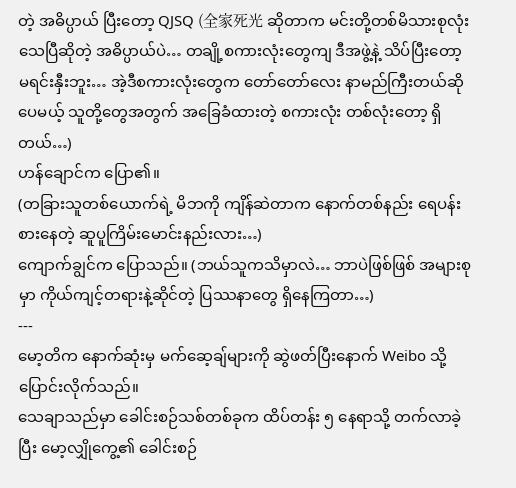တဲ့ အဓိပ္ပာယ် ပြီးတော့ QJSQ (全家死光 ဆိုတာက မင်းတို့တစ်မိသားစုလုံး သေပြီဆိုတဲ့ အဓိပ္ပာယ်ပဲ… တချို့စကားလုံးတွေကျ ဒီအဖွဲ့နဲ့ သိပ်ပြီးတော့ မရင်းနှီးဘူး… အဲ့ဒီစကားလုံးတွေက တော်တော်လေး နာမည်ကြီးတယ်ဆိုပေမယ့် သူတို့တွေအတွက် အခြေခံထားတဲ့ စကားလုံး တစ်လုံးတော့ ရှိတယ်…)
ဟန်ချောင်က ပြော၏။
(တခြားသူတစ်ယောက်ရဲ့ မိဘကို ကျိန်ဆဲတာက နောက်တစ်နည်း ရေပန်းစားနေတဲ့ ဆူပူကြိမ်းမောင်းနည်းလား…)
ကျောက်ချွင်က ပြောသည်။ (ဘယ်သူကသိမှာလဲ… ဘာပဲဖြစ်ဖြစ် အများစုမှာ ကိုယ်ကျင့်တရားနဲ့ဆိုင်တဲ့ ပြဿနာတွေ ရှိနေကြတာ…)
---
မော့တိက နောက်ဆုံးမှ မက်ဆေ့ချ်များကို ဆွဲဖတ်ပြီးနောက် Weibo သို့ ပြောင်းလိုက်သည်။
သေချာသည်မှာ ခေါင်းစဉ်သစ်တစ်ခုက ထိပ်တန်း ၅ နေရာသို့ တက်လာခဲ့ပြီး မော့လျှိုကွေ့၏ ခေါင်းစဉ်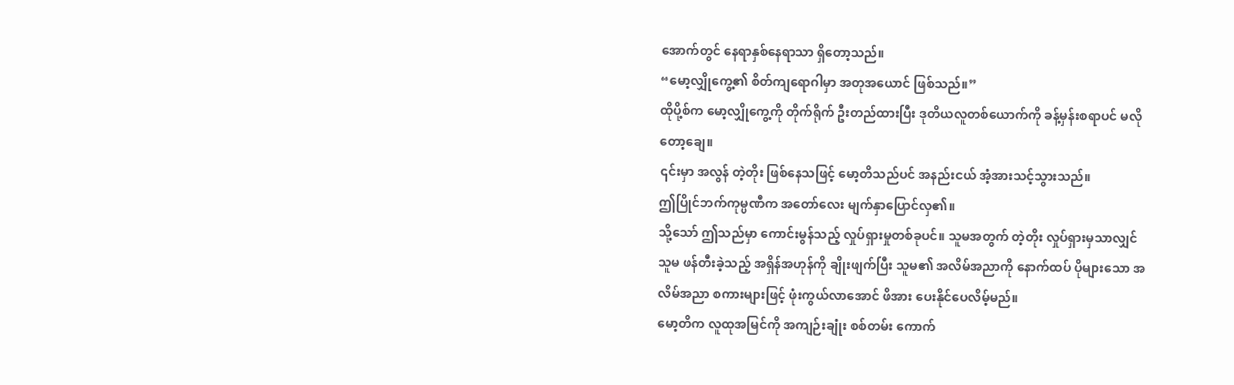အောက်တွင် နေရာနှစ်နေရာသာ ရှိတော့သည်။
“မော့လျှိုကွေ့၏ စိတ်ကျရောဂါမှာ အတုအယောင် ဖြစ်သည်။”
ထိုပို့စ်က မော့လျှိုကွေ့ကို တိုက်ရိုက် ဦးတည်ထားပြီး ဒုတိယလူတစ်ယောက်ကို ခန့်မှန်းစရာပင် မလိုတော့ချေ။
၎င်းမှာ အလွန် တဲ့တိုး ဖြစ်နေသဖြင့် မော့တိသည်ပင် အနည်းငယ် အံ့အားသင့်သွားသည်။
ဤပြိုင်ဘက်ကုမ္ပဏီက အတော်လေး မျက်နှာပြောင်လှ၏။
သို့သော် ဤသည်မှာ ကောင်းမွန်သည့် လှုပ်ရှားမှုတစ်ခုပင်။ သူမအတွက် တဲ့တိုး လှုပ်ရှားမှသာလျှင် သူမ ဖန်တီးခဲ့သည့် အရှိန်အဟုန်ကို ချိုးဖျက်ပြီး သူမ၏ အလိမ်အညာကို နောက်ထပ် ပိုများသော အလိမ်အညာ စကားများဖြင့် ဖုံးကွယ်လာအောင် ဖိအား ပေးနိုင်ပေလိမ့်မည်။
မော့တိက လူထုအမြင်ကို အကျဉ်းချုံး စစ်တမ်း ကောက်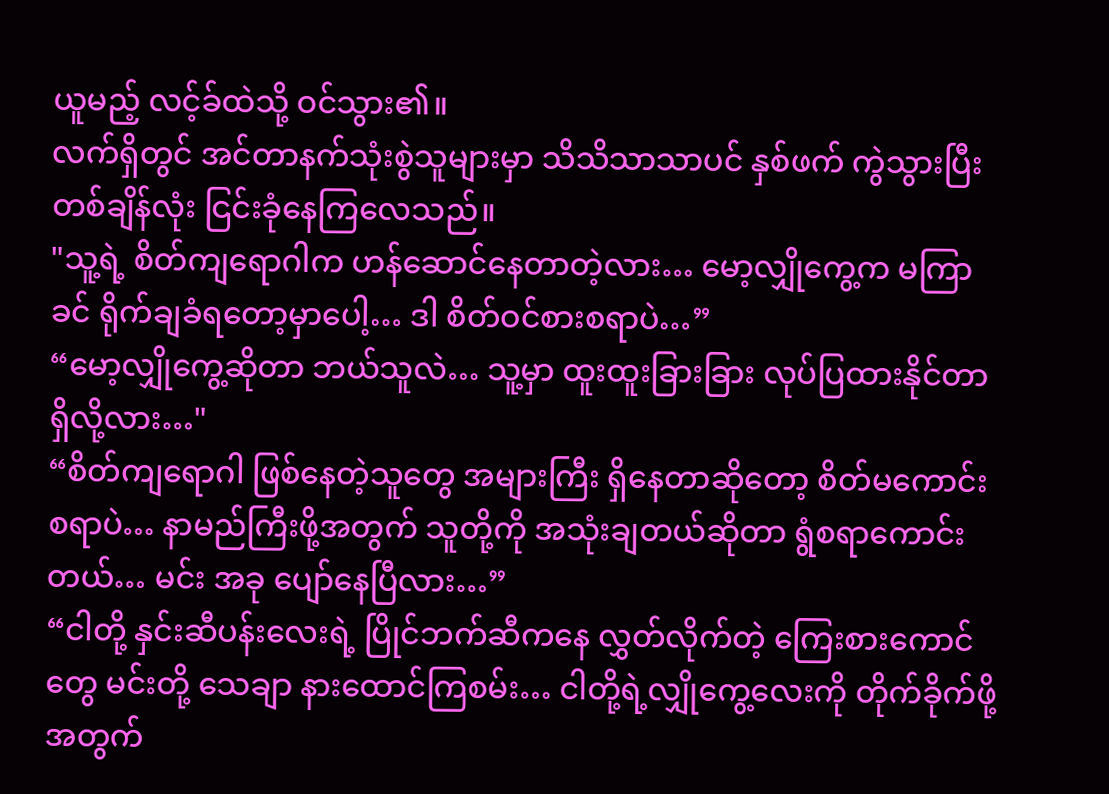ယူမည့် လင့်ခ်ထဲသို့ ဝင်သွား၏။
လက်ရှိတွင် အင်တာနက်သုံးစွဲသူများမှာ သိသိသာသာပင် နှစ်ဖက် ကွဲသွားပြီး တစ်ချိန်လုံး ငြင်းခုံနေကြလေသည်။
"သူ့ရဲ့ စိတ်ကျရောဂါက ဟန်ဆောင်နေတာတဲ့လား… မော့လျှိုကွေ့က မကြာခင် ရိုက်ချခံရတော့မှာပေါ့… ဒါ စိတ်ဝင်စားစရာပဲ…”
“မော့လျှိုကွေ့ဆိုတာ ဘယ်သူလဲ… သူ့မှာ ထူးထူးခြားခြား လုပ်ပြထားနိုင်တာ ရှိလို့လား…"
“စိတ်ကျရောဂါ ဖြစ်နေတဲ့သူတွေ အများကြီး ရှိနေတာဆိုတော့ စိတ်မကောင်းစရာပဲ… နာမည်ကြီးဖို့အတွက် သူတို့ကို အသုံးချတယ်ဆိုတာ ရွံစရာကောင်းတယ်… မင်း အခု ပျော်နေပြီလား…”
“ငါတို့ နှင်းဆီပန်းလေးရဲ့ ပြိုင်ဘက်ဆီကနေ လွှတ်လိုက်တဲ့ ကြေးစားကောင်တွေ မင်းတို့ သေချာ နားထောင်ကြစမ်း… ငါတို့ရဲ့လျှိုကွေ့လေးကို တိုက်ခိုက်ဖို့အတွက်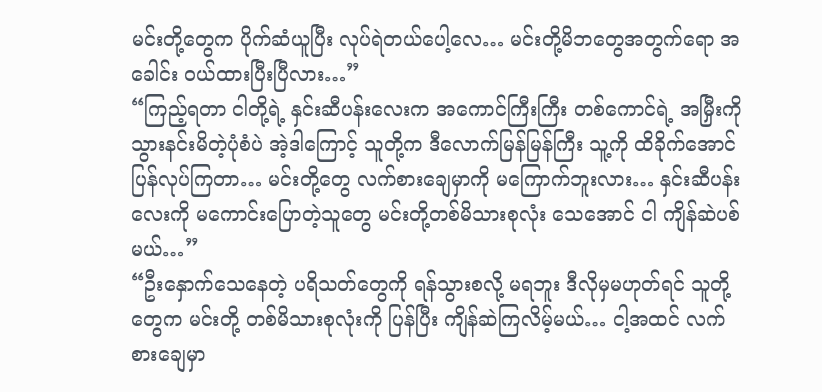မင်းတို့တွေက ပိုက်ဆံယူပြီး လုပ်ရဲတယ်ပေါ့လေ… မင်းတို့မိဘတွေအတွက်ရော အခေါင်း ဝယ်ထားပြီးပြီလား…”
“ကြည့်ရတာ ငါတို့ရဲ့ နှင်းဆီပန်းလေးက အကောင်ကြီးကြီး တစ်ကောင်ရဲ့ အမြှီးကို သွားနင်းမိတဲ့ပုံစံပဲ အဲ့ဒါကြောင့် သူတို့က ဒီလောက်မြန်မြန်ကြီး သူ့ကို ထိခိုက်အောင် ပြန်လုပ်ကြတာ… မင်းတို့တွေ လက်စားချေမှာကို မကြောက်ဘူးလား… နှင်းဆီပန်းလေးကို မကောင်းပြောတဲ့သူတွေ မင်းတို့တစ်မိသားစုလုံး သေအောင် ငါ ကျိန်ဆဲပစ်မယ်…”
“ဦးနှောက်သေနေတဲ့ ပရိသတ်တွေကို ရန်သွားစလို့ မရဘူး ဒီလိုမှမဟုတ်ရင် သူတို့တွေက မင်းတို့ တစ်မိသားစုလုံးကို ပြန်ပြီး ကျိန်ဆဲကြလိမ့်မယ်… ငါ့အထင် လက်စားချေမှာ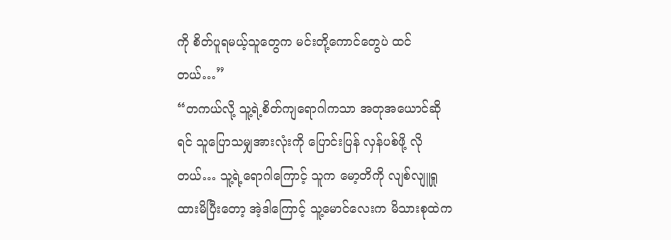ကို စိတ်ပူရမယ့်သူတွေက မင်းတို့ကောင်တွေပဲ ထင်တယ်…”
“တကယ်လို့ သူ့ရဲ့စိတ်ကျရောဂါကသာ အတုအယောင်ဆိုရင် သူပြောသမျှအားလုံးကို ပြောင်းပြန် လှန်ပစ်ဖို့ လိုတယ်… သူ့ရဲ့ရောဂါကြောင့် သူက မော့တိကို လျစ်လျူရှုထားမိပြီးတော့ အဲ့ဒါကြောင့် သူ့မောင်လေးက မိသားစုထဲက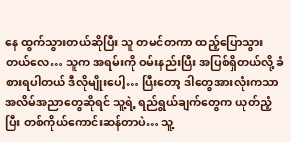နေ ထွက်သွားတယ်ဆိုပြီး သူ တမင်တကာ ထည့်ပြောသွားတယ်လေ… သူက အရမ်းကို ဝမ်းနည်းပြီး အပြစ်ရှိတယ်လို့ ခံစားရပါတယ် ဒီလိုမျိုးပေါ့… ပြီးတော့ ဒါတွေအားလုံးကသာ အလိမ်အညာတွေဆိုရင် သူ့ရဲ့ ရည်ရွယ်ချက်တွေက ယုတ်ညံ့ပြီး တစ်ကိုယ်ကောင်းဆန်တာပဲ… သူ့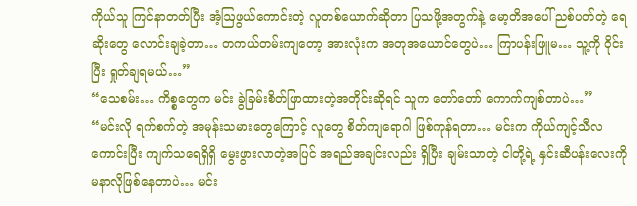ကိုယ်သူ ကြင်နာတတ်ပြီး အံ့ဩဖွယ်ကောင်းတဲ့ လူတစ်ယောက်ဆိုတာ ပြသဖို့အတွက်နဲ့ မော့တိအပေါ် ညစ်ပတ်တဲ့ ရေဆိုးတွေ လောင်းချခဲ့တာ… တကယ်တမ်းကျတော့ အားလုံးက အတုအယောင်တွေပဲ… ကြာပန်းဖြူမ… သူ့ကို ဝိုင်းပြီး ရှုတ်ချရမယ်…”
“သေစမ်း… ကိစ္စတွေက မင်း ခွဲခြမ်းစိတ်ဖြာထားတဲ့အတိုင်းဆိုရင် သူက တော်တော် ကောက်ကျစ်တာပဲ…”
“မင်းလို ရက်စက်တဲ့ အမုန်းသမားတွေကြောင့် လူတွေ စိတ်ကျရောဂါ ဖြစ်ကုန်ရတာ… မင်းက ကိုယ်ကျင့်သီလ ကောင်းပြီး ကျက်သရေရှိရှိ မွေးဖွားလာတဲ့အပြင် အရည်အချင်းလည်း ရှိပြီး ချမ်းသာတဲ့ ငါတို့ရဲ့ နှင်းဆီပန်းလေးကို မနာလိုဖြစ်နေတာပဲ… မင်း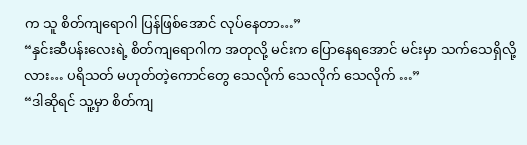က သူ စိတ်ကျရောဂါ ပြန်ဖြစ်အောင် လုပ်နေတာ…”
“နှင်းဆီပန်းလေးရဲ့ စိတ်ကျရောဂါက အတုလို့ မင်းက ပြောနေရအောင် မင်းမှာ သက်သေရှိလို့လား… ပရိသတ် မဟုတ်တဲ့ကောင်တွေ သေလိုက် သေလိုက် သေလိုက် …”
“ဒါဆိုရင် သူ့မှာ စိတ်ကျ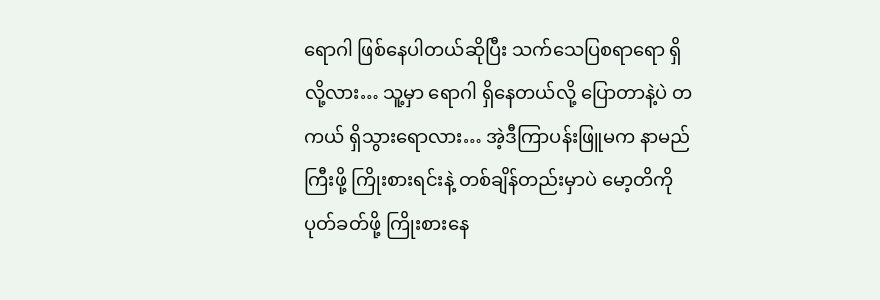ရောဂါ ဖြစ်နေပါတယ်ဆိုပြီး သက်သေပြစရာရော ရှိလို့လား… သူ့မှာ ရောဂါ ရှိနေတယ်လို့ ပြောတာနဲ့ပဲ တကယ် ရှိသွားရောလား… အဲ့ဒီကြာပန်းဖြူမက နာမည်ကြီးဖို့ ကြိုးစားရင်းနဲ့ တစ်ချိန်တည်းမှာပဲ မော့တိကို ပုတ်ခတ်ဖို့ ကြိုးစားနေ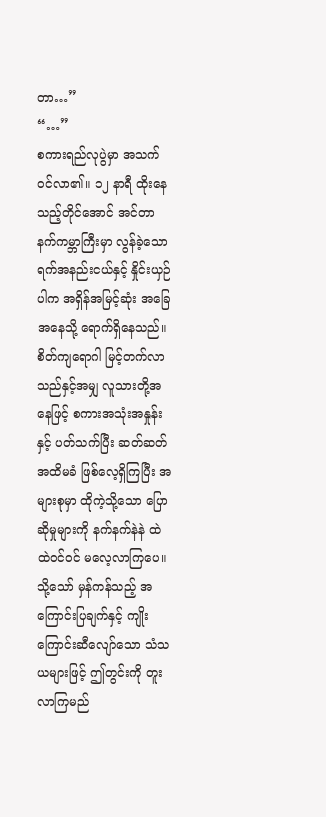တာ…”
“…”
စကားရည်လုပွဲမှာ အသက်ဝင်လာ၏။ ၁၂ နာရီ ထိုးနေသည့်တိုင်အောင် အင်တာနက်ကမ္ဘာကြီးမှာ လွန်ခဲ့သော ရက်အနည်းငယ်နှင့် နှိုင်းယှဉ်ပါက အရှိန်အမြင့်ဆုံး အခြေအနေသို့ ရောက်ရှိနေသည်။
စိတ်ကျရောဂါ မြင့်တက်လာသည်နှင့်အမျှ လူသားတို့အနေဖြင့် စကားအသုံးအနှုန်းနှင့် ပတ်သက်ပြီး ဆတ်ဆတ်အထိမခံ ဖြစ်လေ့ရှိကြပြီး အများစုမှာ ထိုကဲ့သို့သော ပြောဆိုမှုများကို နက်နက်နဲနဲ ထဲထဲဝင်ဝင် မလေ့လာကြပေ။ သို့သော် မှန်ကန်သည့် အကြောင်းပြချက်နှင့် ကျိုးကြောင်းဆီလျော်သော သံသယများဖြင့် ဤတွင်းကို တူးလာကြမည်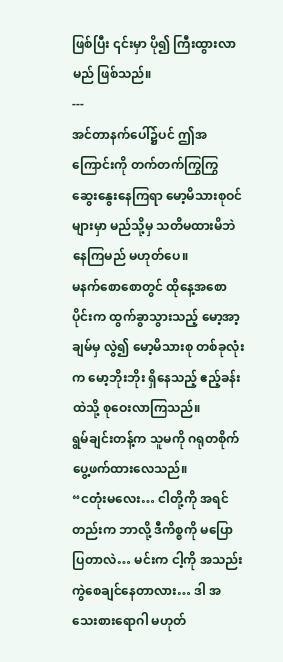ဖြစ်ပြီး ၎င်းမှာ ပို၍ ကြီးထွားလာမည် ဖြစ်သည်။
---
အင်တာနက်ပေါ်၌ပင် ဤအကြောင်းကို တက်တက်ကြွကြွ ဆွေးနွေးနေကြရာ မော့မိသားစုဝင်များမှာ မည်သို့မှ သတိမထားမိဘဲ နေကြမည် မဟုတ်ပေ။
မနက်စောစောတွင် ထိုနေ့အစောပိုင်းက ထွက်ခွာသွားသည့် မော့အာ့ချမ်မှ လွဲ၍ မော့မိသားစု တစ်ခုလုံးက မော့ဘိုးဘိုး ရှိနေသည့် ဧည့်ခန်းထဲသို့ စုဝေးလာကြသည်။
ရွမ်ချင်းတန့်က သူမကို ဂရုတစိုက် ပွေ့ဖက်ထားလေသည်။
“ငတုံးမလေး… ငါတို့ကို အရင်တည်းက ဘာလို့ ဒီကိစ္စကို မပြောပြတာလဲ… မင်းက ငါ့ကို အသည်းကွဲစေချင်နေတာလား… ဒါ အသေးစားရောဂါ မဟုတ်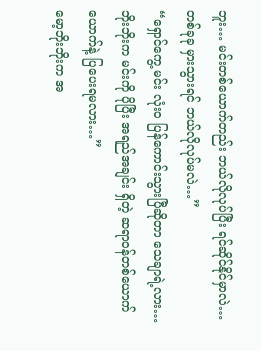ဘူး… မင်းတစ်ယောက်တည်း ဘယ်လိုလုပ်ပြီး ရင်ဆိုင်နိုင်မှာလဲ… တစ်ခုခု မှားသွားရင် ဘယ်လိုလုပ်မလဲ…”
“ရှောင်ကွေ့ မင်း လုံးဝ ပြန်ကောင်းသွားပြီဆိုတာ သေချာရဲ့လား… ဘိုးဘိုးက မင်းကို ပိုပြီး အရည်အချင်း ရှိတဲ့ ဆရာဝန်တစ်ယောက်ယောက်နဲ့ ပြပေးရမလား…”
မော့ဘိုးဘိုးက အ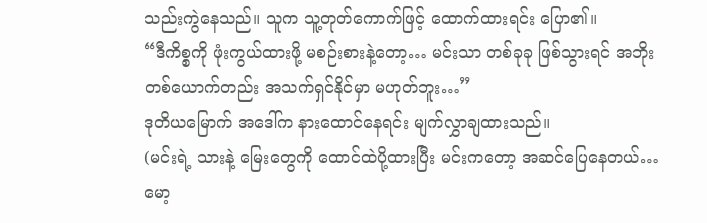သည်းကွဲနေသည်။ သူက သူ့တုတ်ကောက်ဖြင့် ထောက်ထားရင်း ပြော၏။
“ဒီကိစ္စကို ဖုံးကွယ်ထားဖို့ မစဉ်းစားနဲ့တော့… မင်းသာ တစ်ခုခု ဖြစ်သွားရင် အဘိုးတစ်ယောက်တည်း အသက်ရှင်နိုင်မှာ မဟုတ်ဘူး…”
ဒုတိယမြောက် အဒေါ်က နားထောင်နေရင်း မျက်လွှာချထားသည်။
(မင်းရဲ့ သားနဲ့ မြေးတွေကို ထောင်ထဲပို့ထားပြီး မင်းကတော့ အဆင်ပြေနေတယ်… မော့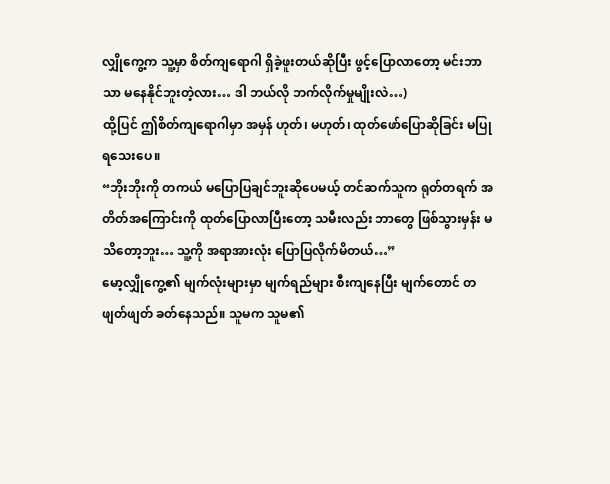လျှိုကွေ့က သူ့မှာ စိတ်ကျရောဂါ ရှိခဲ့ဖူးတယ်ဆိုပြီး ဖွင့်ပြောလာတော့ မင်းဘာသာ မနေနိုင်ဘူးတဲ့လား… ဒါ ဘယ်လို ဘက်လိုက်မှုမျိုးလဲ…)
ထို့ပြင် ဤစိတ်ကျရောဂါမှာ အမှန် ဟုတ်၊ မဟုတ်၊ ထုတ်ဖော်ပြောဆိုခြင်း မပြုရသေးပေ။
“ဘိုးဘိုးကို တကယ် မပြောပြချင်ဘူးဆိုပေမယ့် တင်ဆက်သူက ရုတ်တရက် အတိတ်အကြောင်းကို ထုတ်ပြောလာပြီးတော့ သမီးလည်း ဘာတွေ ဖြစ်သွားမှန်း မသိတော့ဘူး… သူ့ကို အရာအားလုံး ပြောပြလိုက်မိတယ်…”
မော့လျှိုကွေ့၏ မျက်လုံးများမှာ မျက်ရည်များ စီးကျနေပြီး မျက်တောင် တဖျတ်ဖျတ် ခတ်နေသည်။ သူမက သူမ၏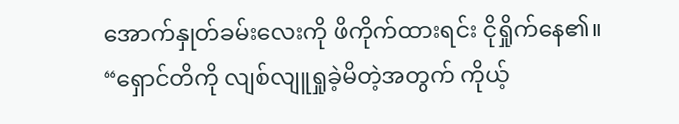အောက်နှုတ်ခမ်းလေးကို ဖိကိုက်ထားရင်း ငိုရှိုက်နေ၏။
“ရှောင်တိကို လျစ်လျူရှုခဲ့မိတဲ့အတွက် ကိုယ့်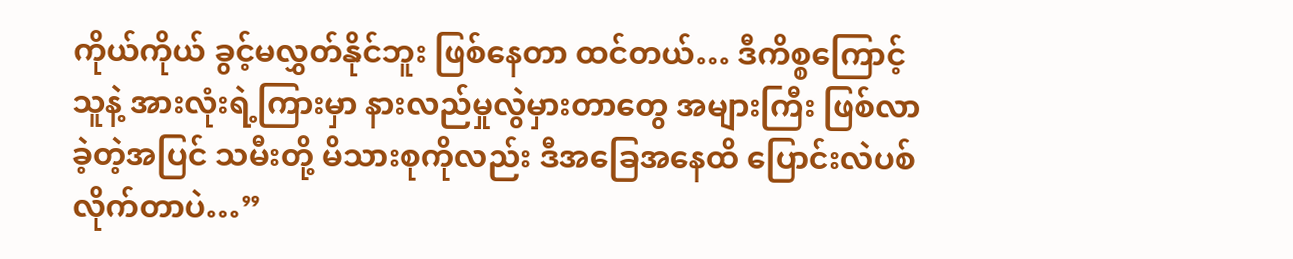ကိုယ်ကိုယ် ခွင့်မလွှတ်နိုင်ဘူး ဖြစ်နေတာ ထင်တယ်… ဒီကိစ္စကြောင့် သူနဲ့ အားလုံးရဲ့ကြားမှာ နားလည်မှုလွဲမှားတာတွေ အများကြီး ဖြစ်လာခဲ့တဲ့အပြင် သမီးတို့ မိသားစုကိုလည်း ဒီအခြေအနေထိ ပြောင်းလဲပစ်လိုက်တာပဲ…”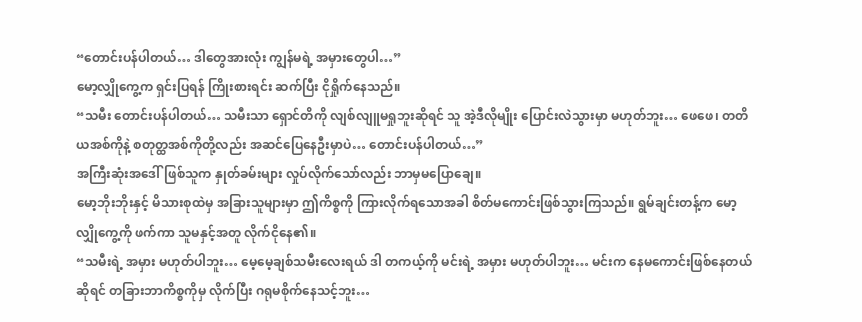“တောင်းပန်ပါတယ်… ဒါတွေအားလုံး ကျွန်မရဲ့ အမှားတွေပါ…”
မော့လျှိုကွေ့က ရှင်းပြရန် ကြိုးစားရင်း ဆက်ပြီး ငိုရှိုက်နေသည်။
“သမီး တောင်းပန်ပါတယ်… သမီးသာ ရှောင်တိကို လျစ်လျူမရှုဘူးဆိုရင် သူ အဲ့ဒီလိုမျိုး ပြောင်းလဲသွားမှာ မဟုတ်ဘူး… ဖေဖေ၊ တတိယအစ်ကိုနဲ့ စတုတ္ထအစ်ကိုတို့လည်း အဆင်ပြေနေဦးမှာပဲ… တောင်းပန်ပါတယ်…”
အကြီးဆုံးအဒေါ်ဖြစ်သူက နှုတ်ခမ်းများ လှုပ်လိုက်သော်လည်း ဘာမှမပြောချေ။
မော့ဘိုးဘိုးနှင့် မိသားစုထဲမှ အခြားသူများမှာ ဤကိစ္စကို ကြားလိုက်ရသောအခါ စိတ်မကောင်းဖြစ်သွားကြသည်။ ရွမ်ချင်းတန့်က မော့လျှိုကွေ့ကို ဖက်ကာ သူမနှင့်အတူ လိုက်ငိုနေ၏။
“သမီးရဲ့ အမှား မဟုတ်ပါဘူး… မေ့မေ့ချစ်သမီးလေးရယ် ဒါ တကယ့်ကို မင်းရဲ့ အမှား မဟုတ်ပါဘူး… မင်းက နေမကောင်းဖြစ်နေတယ်ဆိုရင် တခြားဘာကိစ္စကိုမှ လိုက်ပြီး ဂရုမစိုက်နေသင့်ဘူး…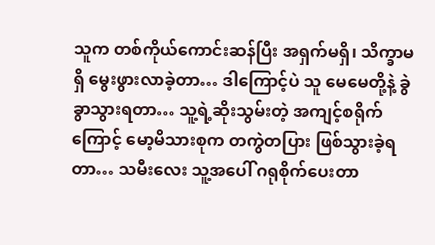သူက တစ်ကိုယ်ကောင်းဆန်ပြီး အရှက်မရှိ၊ သိက္ခာမရှိ မွေးဖွားလာခဲ့တာ… ဒါကြောင့်ပဲ သူ မေမေတို့နဲ့ ခွဲခွာသွားရတာ… သူ့ရဲ့ဆိုးသွမ်းတဲ့ အကျင့်စရိုက်ကြောင့် မော့မိသားစုက တကွဲတပြား ဖြစ်သွားခဲ့ရတာ… သမီးလေး သူ့အပေါ် ဂရုစိုက်ပေးတာ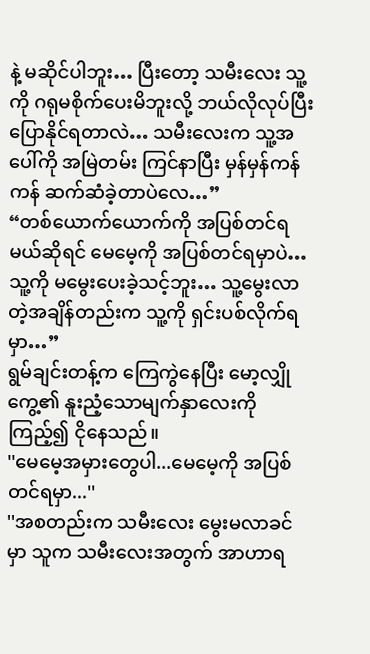နဲ့ မဆိုင်ပါဘူး… ပြီးတော့ သမီးလေး သူ့ကို ဂရုမစိုက်ပေးမိဘူးလို့ ဘယ်လိုလုပ်ပြီး ပြောနိုင်ရတာလဲ… သမီးလေးက သူ့အပေါ်ကို အမြဲတမ်း ကြင်နာပြီး မှန်မှန်ကန်ကန် ဆက်ဆံခဲ့တာပဲလေ…”
“တစ်ယောက်ယောက်ကို အပြစ်တင်ရမယ်ဆိုရင် မေမေ့ကို အပြစ်တင်ရမှာပဲ… သူ့ကို မမွေးပေးခဲ့သင့်ဘူး… သူ့မွေးလာတဲ့အချိန်တည်းက သူ့ကို ရှင်းပစ်လိုက်ရမှာ…”
ရွမ်ချင်းတန့်က ကြေကွဲနေပြီး မော့လျှိုကွေ့၏ နူးညံ့သောမျက်နှာလေးကို ကြည့်၍ ငိုနေသည်။
''မေမေ့အမှားတွေပါ...မေမေ့ကို အပြစ်တင်ရမှာ...''
''အစတည်းက သမီးလေး မွေးမလာခင်မှာ သူက သမီးလေးအတွက် အာဟာရ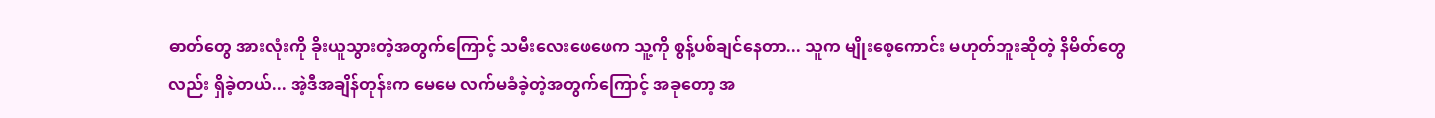ဓာတ်တွေ အားလုံးကို ခိုးယူသွားတဲ့အတွက်ကြောင့် သမီးလေးဖေဖေက သူ့ကို စွန့်ပစ်ချင်နေတာ... သူက မျိုးစေ့ကောင်း မဟုတ်ဘူးဆိုတဲ့ နိမိတ်တွေလည်း ရှိခဲ့တယ်... အဲ့ဒီအချိန်တုန်းက မေမေ လက်မခံခဲ့တဲ့အတွက်ကြောင့် အခုတော့ အ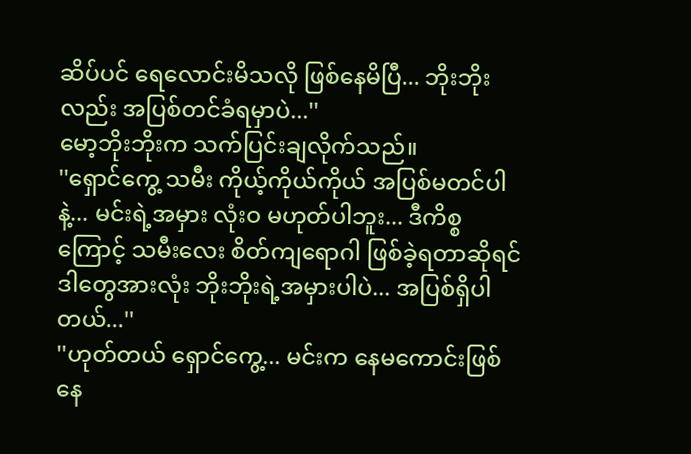ဆိပ်ပင် ရေလောင်းမိသလို ဖြစ်နေမိပြီ... ဘိုးဘိုးလည်း အပြစ်တင်ခံရမှာပဲ...''
မော့ဘိုးဘိုးက သက်ပြင်းချလိုက်သည်။
''ရှောင်ကွေ့ သမီး ကိုယ့်ကိုယ်ကိုယ် အပြစ်မတင်ပါနဲ့... မင်းရဲ့အမှား လုံးဝ မဟုတ်ပါဘူး... ဒီကိစ္စကြောင့် သမီးလေး စိတ်ကျရောဂါ ဖြစ်ခဲ့ရတာဆိုရင် ဒါတွေအားလုံး ဘိုးဘိုးရဲ့အမှားပါပဲ... အပြစ်ရှိပါတယ်...''
''ဟုတ်တယ် ရှောင်ကွေ့... မင်းက နေမကောင်းဖြစ်နေ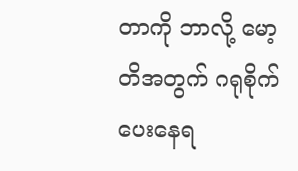တာကို ဘာလို့ မော့တိအတွက် ဂရုစိုက်ပေးနေရ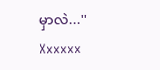မှာလဲ...''
Xxxxxx